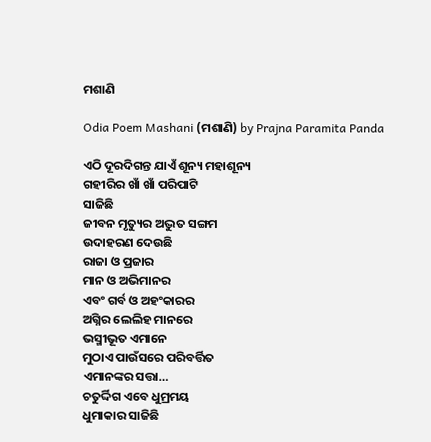ମଶାଣି

Odia Poem Mashani (ମଶାଣି) by Prajna Paramita Panda

ଏଠି ଦୂରଦିଗନ୍ତ ଯାଏଁ ଶୂନ୍ୟ ମହାଶୂନ୍ୟ
ଗହୀରିର ଖାଁ ଖାଁ ପରିପାଟି
ସାଜିଛି
ଜୀବନ ମୃତ୍ୟୁର ଅଦ୍ଭୁତ ସଙ୍ଗମ
ଉଦାହରଣ ଦେଉଛି
ରାଜା ଓ ପ୍ରଜାର
ମାନ ଓ ଅଭିମାନର
ଏବଂ ଗର୍ବ ଓ ଅହଂକାରର
ଅଗ୍ନିର ଲେଲିହ ମାନରେ
ଭସ୍ମୀଭୂତ ଏମାନେ
ମୁଠାଏ ପାଉଁସରେ ପରିବର୍ତ୍ତିତ
ଏମାନଙ୍କର ସତ୍ତା…
ଚତୁର୍ଦ୍ଦିଗ ଏବେ ଧୁମ୍ରମୟ
ଧୁମାକାର ସାଜିଛି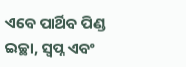ଏବେ ପାର୍ଥିବ ପିଣ୍ଡ
ଇଚ୍ଛା, ସ୍ୱପ୍ନ ଏବଂ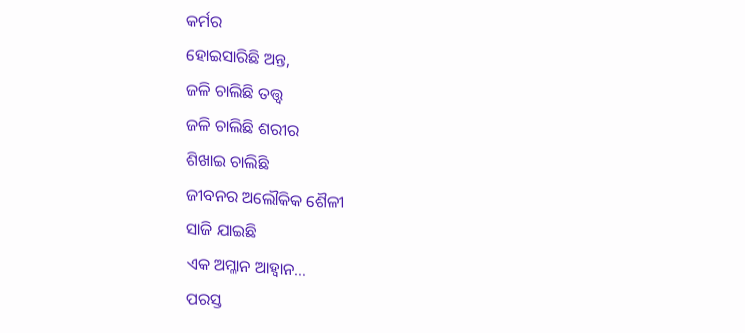କର୍ମର
ହୋଇସାରିଛି ଅନ୍ତ,
ଜଳି ଚାଲିଛି ତତ୍ତ୍ୱ
ଜଳି ଚାଲିଛି ଶରୀର
ଶିଖାଇ ଚାଲିଛି
ଜୀବନର ଅଲୌକିକ ଶୈଳୀ
ସାଜି ଯାଇଛି
ଏକ ଅମ୍ଳାନ ଆହ୍ୱାନ…
ପରସ୍ତ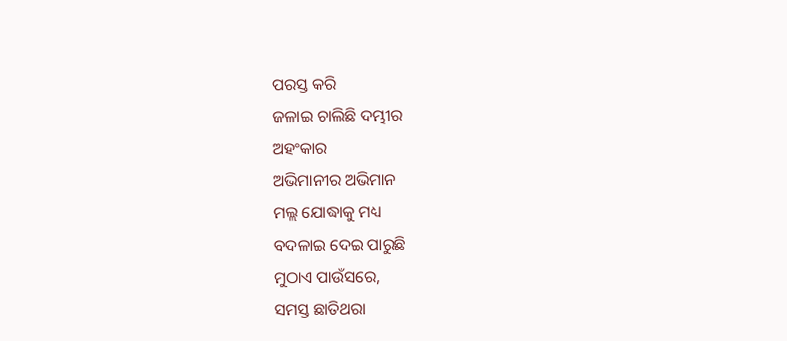ପରସ୍ତ କରି
ଜଳାଇ ଚାଲିଛି ଦମ୍ଭୀର
ଅହଂକାର
ଅଭିମାନୀର ଅଭିମାନ
ମଲ୍ଲ ଯୋଦ୍ଧାକୁ ମଧ୍ୟ
ବଦଳାଇ ଦେଇ ପାରୁଛି
ମୁଠାଏ ପାଉଁସରେ,
ସମସ୍ତ ଛାତିଥରା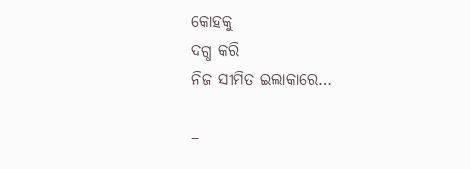କୋହକୁ
ଦଗ୍ଧ କରି
ନିଜ ସୀମିତ ଇଲାକାରେ…

–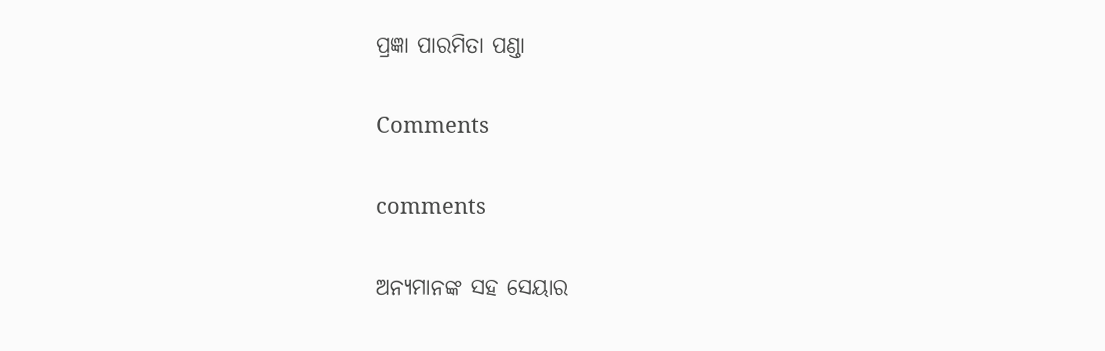ପ୍ରଜ୍ଞା ପାରମିତା ପଣ୍ଡା

Comments

comments

ଅନ୍ୟମାନଙ୍କ ସହ ସେୟାର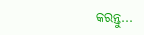କରନ୍ତୁ...